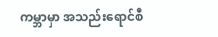ကမ္ဘာမှာ အသည်းရောင်စီ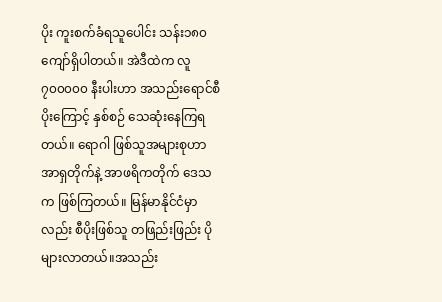ပိုး ကူးစက်ခံရသူပေါင်း သန်း၁၈၀ကျော်ရှိပါတယ်။ အဲဒီထဲက လူ ၇၀၀၀၀၀ နီးပါးဟာ အသည်းရောင်စီပိုးကြောင့် နှစ်စဉ် သေဆုံးနေကြရတယ်။ ရောဂါ ဖြစ်သူအများစုဟာ အာရှတိုက်နဲ့ အာဖရိကတိုက် ဒေသက ဖြစ်ကြတယ်။ မြန်မာနိုင်ငံမှာလည်း စီပိုးဖြစ်သူ တဖြည်းဖြည်း ပိုများလာတယ်။အသည်း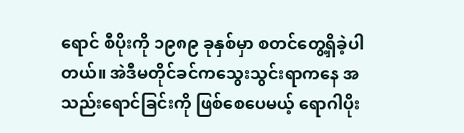ရောင် စီပိုးကို ၁၉၈၉ ခုနှစ်မှာ စတင်တွေ့ရှိခဲ့ပါတယ်။ အဲဒီမတိုင်ခင်ကသွေးသွင်းရာကနေ အသည်းရောင်ခြင်းကို ဖြစ်စေပေမယ့် ရောဂါပိုး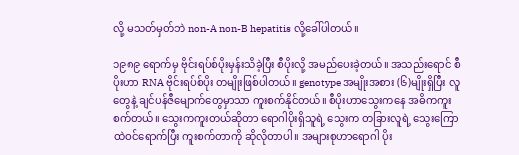လို့ မသတ်မှတ်ဘဲ non-A non-B hepatitis လို့ခေါ်ပါတယ်။

၁၉၈၉ ရောက်မှ ဗိုင်းရပ်စ်ပိုးမှန်းသိခဲ့ပြီး စီပိုးလို့ အမည်ပေးခဲ့တယ်။ အသည်းရောင် စီပိုးဟာ RNA ဗိုင်းရပ်စ်ပိုး တမျိုးဖြစ်ပါတယ်။ genotype အမျိုးအစား (၆)မျိုးရှိပြီး လူတွေနဲ့ ချင်ပန်ဇီမျောက်တွေမှာသာ ကူးစက်နိုင်တယ်။ စီပိုးဟာသွေးကနေ အဓိကကူးစက်တယ်။ သွေးကကူးတယ်ဆိုတာ ရောဂါပိုးရှိသူရဲ့ သွေးက တခြားလူရဲ့ သွေးကြောထဲဝင်ရောက်ပြီး ကူးစက်တာကို ဆိုလိုတာပါ။ အများစုဟာရောဂါ ပိုး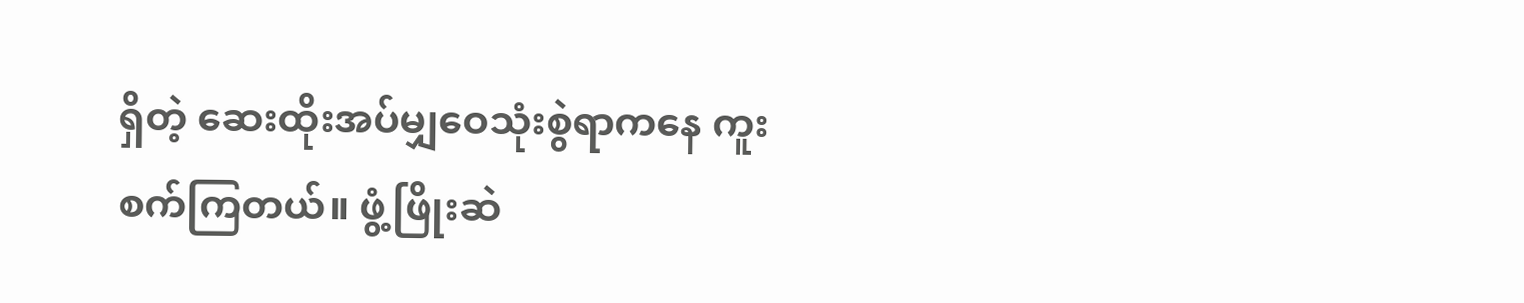ရှိတဲ့ ဆေးထိုးအပ်မျှဝေသုံးစွဲရာကနေ ကူးစက်ကြတယ်။ ဖွံ့ဖြိုးဆဲ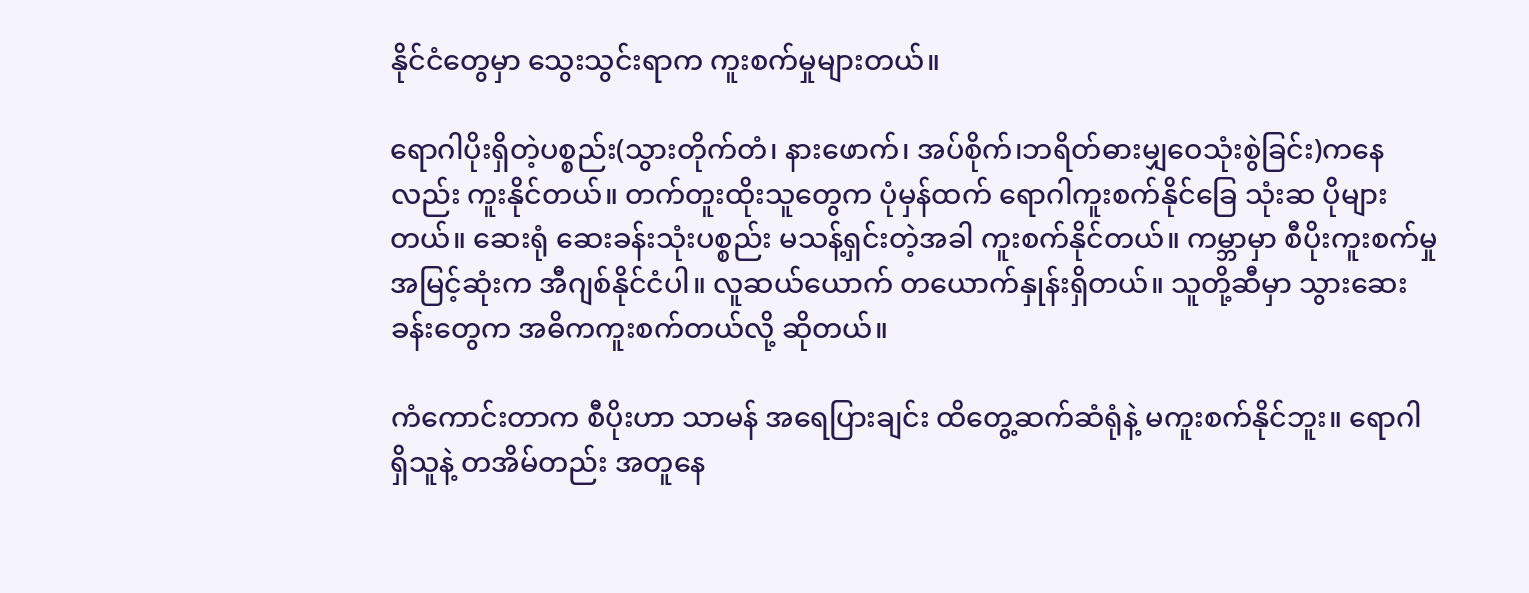နိုင်ငံတွေမှာ သွေးသွင်းရာက ကူးစက်မှုများတယ်။

ရောဂါပိုးရှိတဲ့ပစ္စည်း(သွားတိုက်တံ၊ နားဖောက်၊ အပ်စိုက်၊ဘရိတ်ဓားမျှဝေသုံးစွဲခြင်း)ကနေလည်း ကူးနိုင်တယ်။ တက်တူးထိုးသူတွေက ပုံမှန်ထက် ရောဂါကူးစက်နိုင်ခြေ သုံးဆ ပိုများတယ်။ ဆေးရုံ ဆေးခန်းသုံးပစ္စည်း မသန့်ရှင်းတဲ့အခါ ကူးစက်နိုင်တယ်။ ကမ္ဘာမှာ စီပိုးကူးစက်မှုအမြင့်ဆုံးက အီဂျစ်နိုင်ငံပါ။ လူဆယ်ယောက် တယောက်နှုန်းရှိတယ်။ သူတို့ဆီမှာ သွားဆေးခန်းတွေက အဓိကကူးစက်တယ်လို့ ဆိုတယ်။

ကံကောင်းတာက စီပိုးဟာ သာမန် အရေပြားချင်း ထိတွေ့ဆက်ဆံရုံနဲ့ မကူးစက်နိုင်ဘူး။ ရောဂါရှိသူနဲ့ တအိမ်တည်း အတူနေ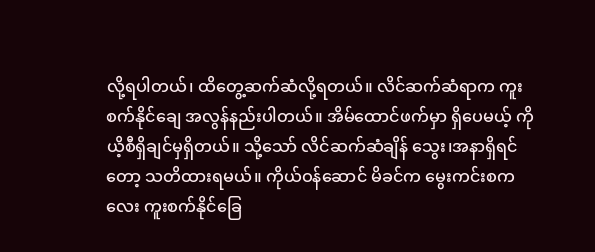လို့ရပါတယ်၊ ထိတွေ့ဆက်ဆံလို့ရတယ်။ လိင်ဆက်ဆံရာက ကူးစက်နိုင်ချေ အလွန်နည်းပါတယ်။ အိမ်ထောင်ဖက်မှာ ရှိပေမယ့် ကိုယိ့စီရှိချင်မှရှိတယ်။ သို့သော် လိင်ဆက်ဆံချိန် သွေး၊အနာရှိရင်တော့ သတိထားရမယ်။ ကိုယ်ဝန်ဆောင် မိခင်က မွေးကင်းစကလေး ကူးစက်နိုင်ခြေ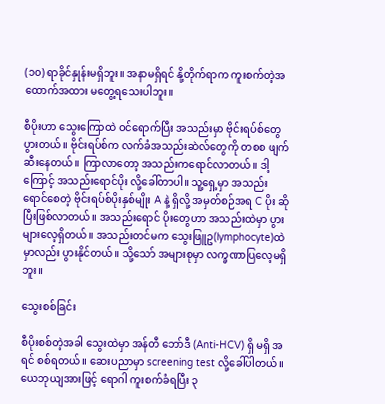(၁၀) ရာခိုင်နှုန်းမရှိဘူး။ အနာမရှိရင် နို့တိုက်ရာက ကူးစက်တဲ့အထောက်အထား မတွေ့ရသေးပါဘူး။

စီပိုးဟာ သွေးကြောထဲ ဝင်ရောက်ပြီး အသည်းမှာ ဗိုင်းရပ်စ်တွေပွားတယ်။ ဗိုင်းရပ်စ်က လက်ခံအသည်းဆဲလ်တွေကို တစစ ဖျက်ဆီးနေတယ်။ ကြာလာတော့ အသည်းကရောင်လာတယ်။ ဒါ့ကြောင့် အသည်းရောင်ပိုး လို့ခေါ်တာပါ။ သူ့ရှေ့မှာ အသည်းရောင်စေတဲ့ ဗိုင်းရပ်စ်ပိုးနှစ်မျိုး A နဲ့ ရှိလို့ အမှတ်စဉ်အရ C ပိုး ဆိုပြီးဖြစ်လာတယ်။ အသည်းရောင် ပိုးတွေဟာ အသည်းထဲမှာ ပွားများလေ့ရှိတယ်။ အသည်းတင်မက သွေးဖြူဥ(lymphocyte)ထဲမှာလည်း ပွားနိုင်တယ်။ သို့သော် အများစုမှာ လက္ခဏာပြလေ့မရှိဘူး။

သွေးစစ်ခြင်း

စီပိုးစစ်တဲ့အခါ သွေးထဲမှာ အန်တီ ဘော်ဒီ (Anti-HCV) ရှိ မရှိ အရင် စစ်ရတယ်။ ဆေးပညာမှာ screening test လို့ခေါ်ပါတယ်။ ယေဘုယျအားဖြင့် ရောဂါ ကူးစက်ခံရပြီး ၃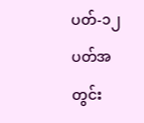ပတ်-၁၂ ပတ်အတွင်း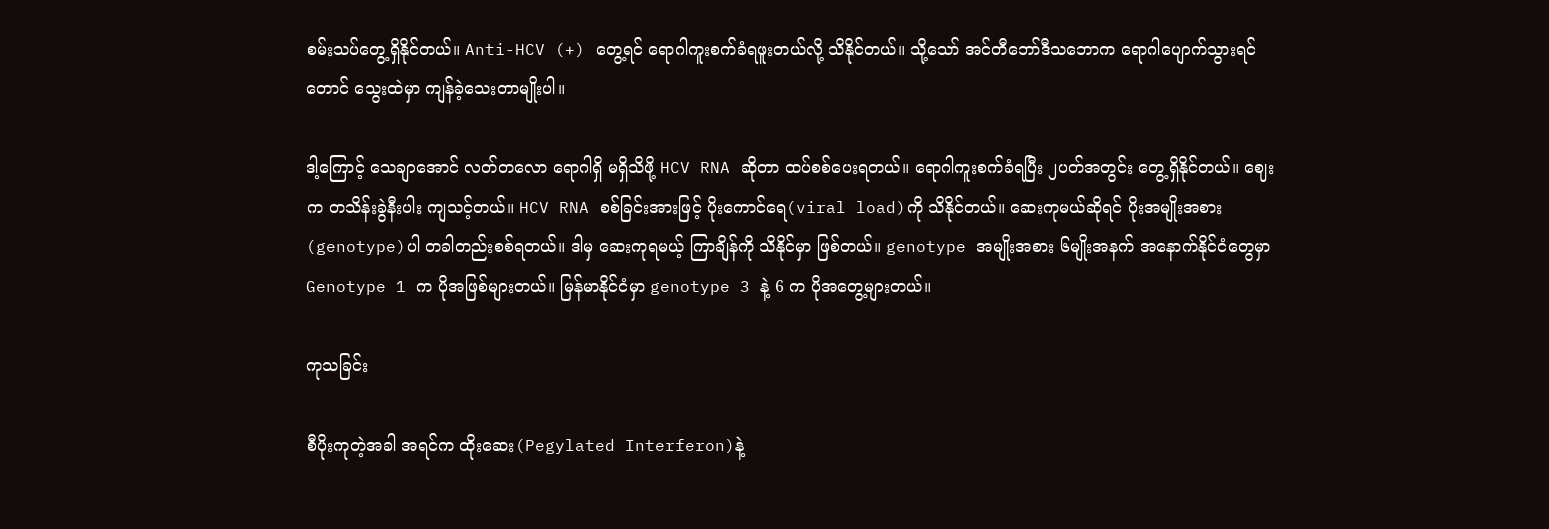စမ်းသပ်တွေ့ရှိနိုင်တယ်။ Anti-HCV (+) တွေ့ရင် ရောဂါကူးစက်ခံရဖူးတယ်လို့ သိနိုင်တယ်။ သို့သော် အင်တီဘော်ဒီသဘောက ရောဂါပျောက်သွားရင်တောင် သွေးထဲမှာ ကျန်ခဲ့သေးတာမျိုးပါ။

ဒါ့ကြောင့် သေချာအောင် လတ်တလော ရောဂါရှိ မရှိသိဖို့ HCV RNA ဆိုတာ ထပ်စစ်ပေးရတယ်။ ရောဂါကူးစက်ခံရပြီး ၂ပတ်အတွင်း တွေ့ရှိနိုင်တယ်။ ဈေးက တသိန်းခွဲနီးပါး ကျသင့်တယ်။ HCV RNA စစ်ခြင်းအားဖြင့် ပိုးကောင်ရေ(viral load)ကို သိနိုင်တယ်။ ဆေးကုမယ်ဆိုရင် ပိုးအမျိုးအစား(genotype)ပါ တခါတည်းစစ်ရတယ်။ ဒါမှ ဆေးကုရမယ့် ကြာချိန်ကို သိနိုင်မှာ ဖြစ်တယ်။ genotype အမျိုးအစား ၆မျိုးအနက် အနောက်နိုင်ငံတွေမှာ Genotype 1 က ပိုအဖြစ်များတယ်။ မြန်မာနိုင်ငံမှာ genotype 3 နဲ့ 6 က ပိုအတွေ့များတယ်။

ကုသခြင်း

စီပိုးကုတဲ့အခါ အရင်က ထိုးဆေး(Pegylated Interferon)နဲ့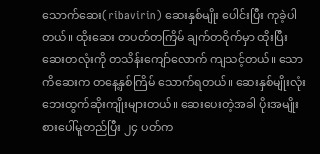သောက်ဆေး(ribavirin) ဆေးနှစ်မျိုး ပေါင်းပြီး ကုခဲ့ပါတယ်။ ထိုးဆေး တပတ်တကြိမ် ချက်တဝိုက်မှာ ထိုးပြီး ဆေးတလုံးကို တသိန်းကျော်လောက် ကျသင့်တယ်။ သောကိဆေးက တနေ့နှစ်ကြိမ် သောက်ရတယ်။ ဆေးနှစ်မျိုးလုံး ဘေးထွက်ဆိုးကျိုးများတယ်။ ဆေးပေးတဲ့အခါ ပိုးအမျိုးစားပေါ်မူတည်ပြီး ၂၄ ပတ်က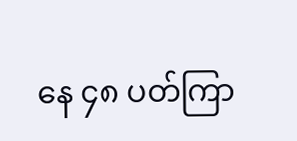နေ ၄၈ ပတ်ကြာ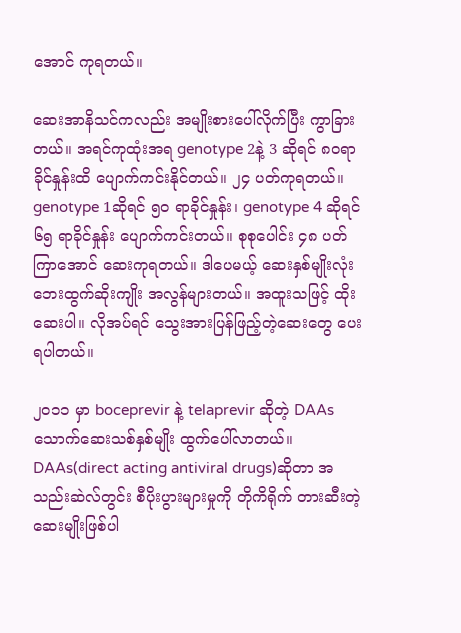အောင် ကုရတယ်။

ဆေးအာနိသင်ကလည်း အမျိုးစားပေါ်လိုက်ပြီး ကွာခြားတယ်။ အရင်ကုထုံးအရ genotype 2နဲ့ 3 ဆိုရင် ၈၀ရာခိုင်နှုန်းထိ ပျောက်ကင်းနိုင်တယ်။ ၂၄ ပတ်ကုရတယ်။ genotype 1ဆိုရင် ၅၀ ရာခိုင်နှုန်း၊ genotype 4 ဆိုရင် ၆၅ ရာခိုင်နှုန်း ပျောက်ကင်းတယ်။ စုစုပေါင်း ၄၈ ပတ်ကြာအောင် ဆေးကုရတယ်။ ဒါပေမယ့် ဆေးနှစ်မျိုးလုံး ဘေးထွက်ဆိုးကျိုး အလွန်များတယ်။ အထူးသဖြင့် ထိုးဆေးပါ။ လိုအပ်ရင် သွေးအားပြန်ဖြည့်တဲ့ဆေးတွေ ပေးရပါတယ်။

၂၀၁၁ မှာ boceprevir နဲ့ telaprevir ဆိုတဲ့ DAAs သောက်ဆေးသစ်နှစ်မျိုး ထွက်ပေါ်လာတယ်။ DAAs(direct acting antiviral drugs)ဆိုတာ အသည်းဆဲလ်တွင်း စီပိုးပွားများမှုကို တိုကိရိုက် တားဆီးတဲ့ ဆေးမျိုးဖြစ်ပါ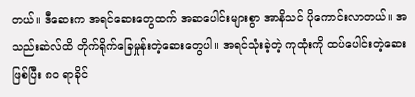တယ်။ ဒီဆေးက အရင်ဆေးတွေထက် အဆပေါင်းများစွာ အာနိသင် ပိုကောင်းလာတယ်။ အသည်းဆဲလ်ထိ တိုက်ရိုက်ခြေမှုန်းတဲ့ဆေးတွေပါ။ အရင်သုံးခဲ့တဲ့ ကုထုံးကို ထပ်ပေါင်းတဲ့ဆေးဖြစ်ပြီး ၈၀ ရာခိုင်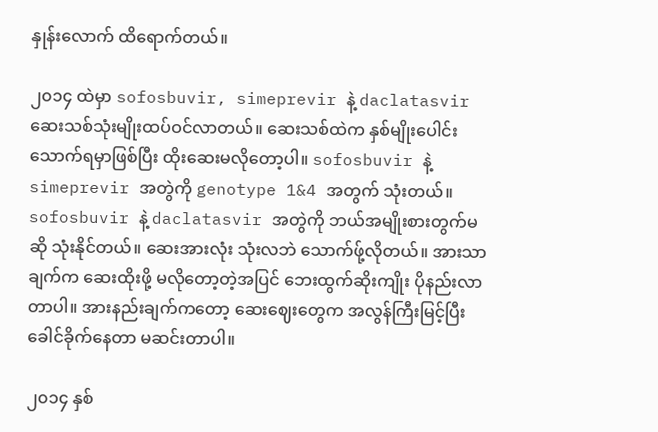နှုန်းလောက် ထိရောက်တယ်။

၂၀၁၄ ထဲမှာ sofosbuvir, simeprevir နဲ့ daclatasvir ဆေးသစ်သုံးမျိုးထပ်ဝင်လာတယ်။ ဆေးသစ်ထဲက နှစ်မျိုးပေါင်းသောက်ရမှာဖြစ်ပြီး ထိုးဆေးမလိုတော့ပါ။ sofosbuvir နဲ့ simeprevir အတွဲကို genotype 1&4 အတွက် သုံးတယ်။ sofosbuvir နဲ့ daclatasvir အတွဲကို ဘယ်အမျိုးစားတွက်မဆို သုံးနိုင်တယ်။ ဆေးအားလုံး သုံးလဘဲ သောက်ဖ်ု့လိုတယ်။ အားသာချက်က ဆေးထိုးဖို့ မလိုတော့တဲ့အပြင် ဘေးထွက်ဆိုးကျိုး ပိုနည်းလာတာပါ။ အားနည်းချက်ကတော့ ဆေးဈေးတွေက အလွန်ကြီးမြင့်ပြီး ခေါင်ခိုက်နေတာ မဆင်းတာပါ။

၂၀၁၄ နှစ်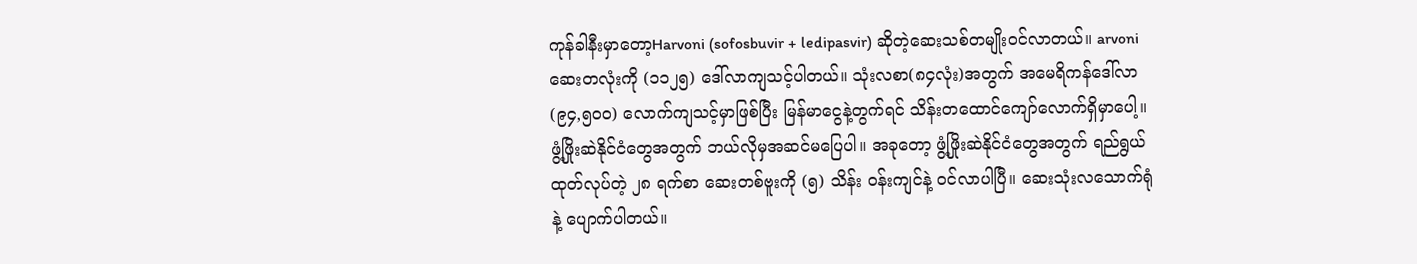ကုန်ခါနီးမှာတော့Harvoni (sofosbuvir + ledipasvir) ဆိုတဲ့ဆေးသစ်တမျိုးဝင်လာတယ်။ arvoni ဆေးတလုံးကို (၁၁၂၅) ဒေါ်လာကျသင့်ပါတယ်။ သုံးလစာ(၈၄လုံး)အတွက် အမေရိကန်ဒေါ်လာ (၉၄,၅၀၀) လောက်ကျသင့်မှာဖြစ်ပြီး မြန်မာငွေနဲ့တွက်ရင် သိန်းတထောင်ကျော်လောက်ရှိမှာပေါ့။ ဖွံ့ဖြိုးဆဲနိုင်ငံတွေအတွက် ဘယ်လိုမှအဆင်မပြေပါ။ အခုတော့ ဖွံ့ဖြိုးဆဲနိုင်ငံတွေအတွက် ရည်ရွယ်ထုတ်လုပ်တဲ့ ၂၈ ရက်စာ ဆေးတစ်ဗူးကို (၅) သိန်း ဝန်းကျင်နဲ့ ဝင်လာပါပြီ။ ဆေးသုံးလသောက်ရုံနဲ့ ပျောက်ပါတယ်။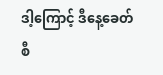ဒါ့ကြောင့် ဒီနေ့ခေတ် စီ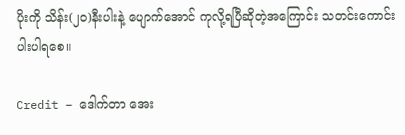ပိုးကို သိန်း(၂၀)နီးပါးနဲ့ ပျောက်အောင် ကုလို့ရပြီဆိုတဲ့အကြောင်း သတင်းကောင်းပါးပါရစေ။

Credit – ဒေါက်တာ အေး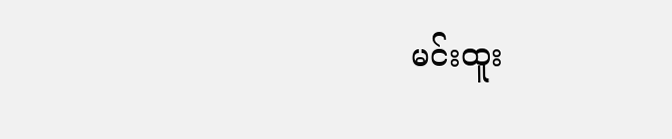မင်းထူး